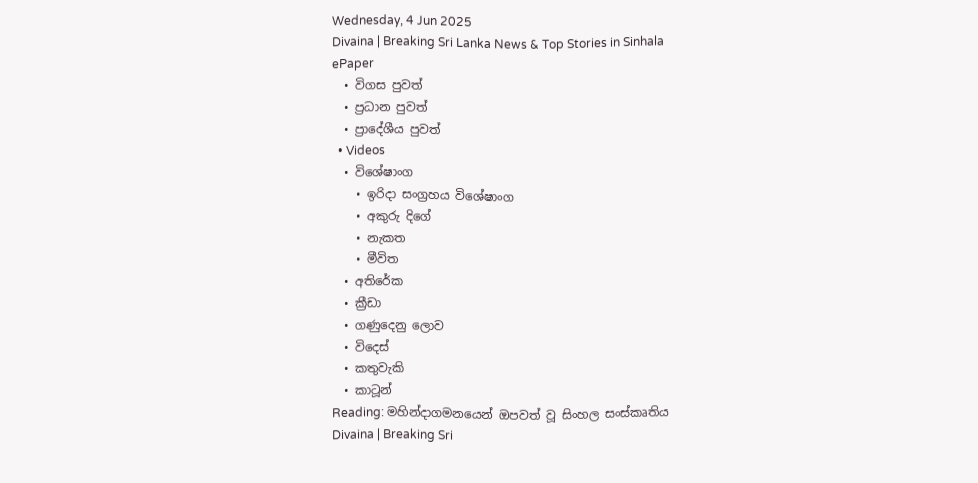Wednesday, 4 Jun 2025
Divaina | Breaking Sri Lanka News & Top Stories in Sinhala
ePaper
  • විගස පුවත්
  • ප්‍රධාන පුවත්
  • ප්‍රාදේශීය පුවත්
  • Videos
  • විශේෂාංග
    • ඉරිදා සංග්‍රහය විශේෂාංග
    • අකුරු දිගේ
    • නැකත
    • මීවිත
  • අතිරේක
  • ක්‍රීඩා
  • ගණුදෙනු ලොව
  • විදෙස්
  • කතුවැකි
  • කාටූන්
Reading: මහින්දාගමනයෙන් ඔපවත් වූ සිංහල සංස්කෘතිය
Divaina | Breaking Sri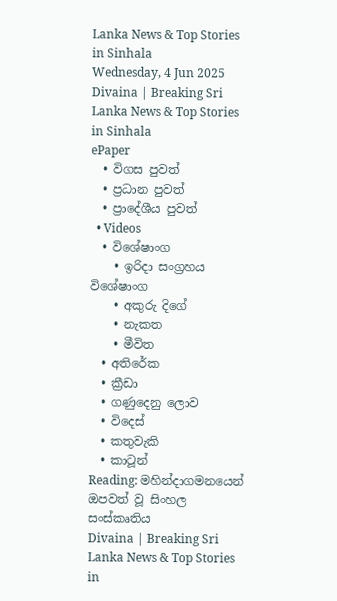Lanka News & Top Stories in Sinhala
Wednesday, 4 Jun 2025
Divaina | Breaking Sri Lanka News & Top Stories in Sinhala
ePaper
  • විගස පුවත්
  • ප්‍රධාන පුවත්
  • ප්‍රාදේශීය පුවත්
  • Videos
  • විශේෂාංග
    • ඉරිදා සංග්‍රහය විශේෂාංග
    • අකුරු දිගේ
    • නැකත
    • මීවිත
  • අතිරේක
  • ක්‍රීඩා
  • ගණුදෙනු ලොව
  • විදෙස්
  • කතුවැකි
  • කාටූන්
Reading: මහින්දාගමනයෙන් ඔපවත් වූ සිංහල සංස්කෘතිය
Divaina | Breaking Sri Lanka News & Top Stories in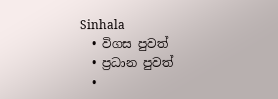Sinhala
  • විගස පුවත්
  • ප්‍රධාන පුවත්
  •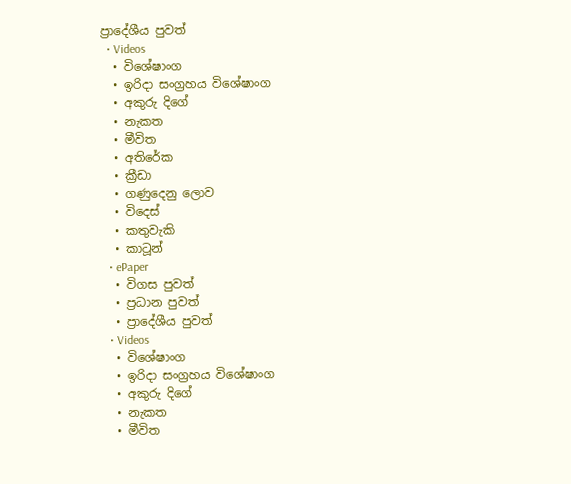ප්‍රාදේශීය පුවත්
  • Videos
  • විශේෂාංග
  • ඉරිදා සංග්‍රහය විශේෂාංග
  • අකුරු දිගේ
  • නැකත
  • මීවිත
  • අතිරේක
  • ක්‍රීඩා
  • ගණුදෙනු ලොව
  • විදෙස්
  • කතුවැකි
  • කාටූන්
  • ePaper
  • විගස පුවත්
  • ප්‍රධාන පුවත්
  • ප්‍රාදේශීය පුවත්
  • Videos
  • විශේෂාංග
  • ඉරිදා සංග්‍රහය විශේෂාංග
  • අකුරු දිගේ
  • නැකත
  • මීවිත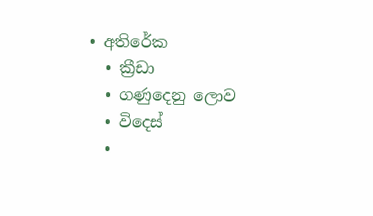• අතිරේක
  • ක්‍රීඩා
  • ගණුදෙනු ලොව
  • විදෙස්
  •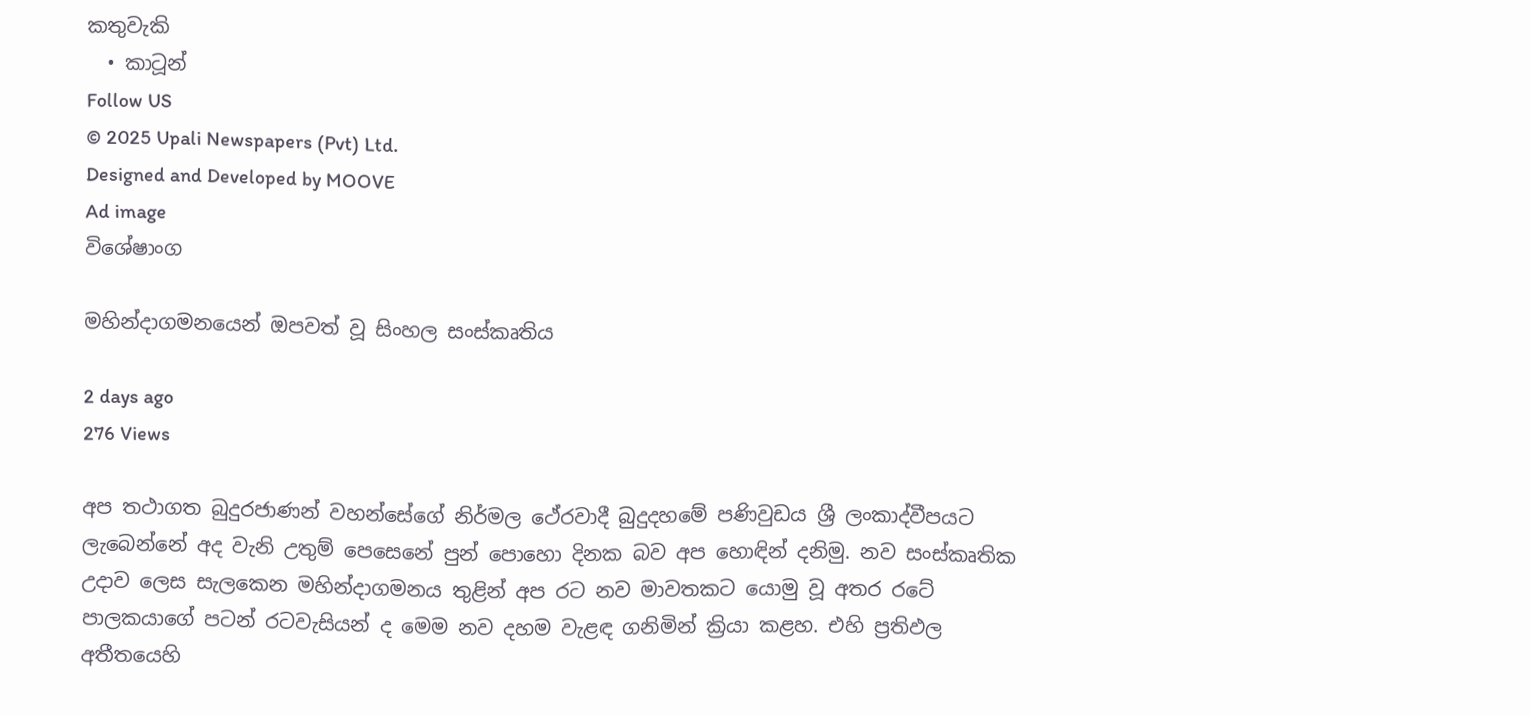කතුවැකි
  • කාටූන්
Follow US
© 2025 Upali Newspapers (Pvt) Ltd.
Designed and Developed by MOOVE
Ad image
විශේෂාංග

මහින්දාගමනයෙන් ඔපවත් වූ සිංහල සංස්කෘතිය

2 days ago
276 Views

අප තථාගත බුදුරජාණන් වහන්සේගේ නිර්මල ථේරවාදී බුදුදහමේ පණිවුඩය ශ්‍රී ලංකාද්වීපයට ලැබෙන්නේ අද වැනි උතුම් පෙසෙනේ පුන් පොහො දිනක බව අප හොඳින් දනිමු. නව සංස්කෘතික උදාව ලෙස සැලකෙන මහින්දාගමනය තුළින් අප රට නව මාවතකට යොමු වූ අතර රටේ පාලකයාගේ පටන් රටවැසියන් ද මෙම නව දහම වැළඳ ගනිමින් ක්‍රියා කළහ. එහි ප්‍රතිඵල අතීතයෙහි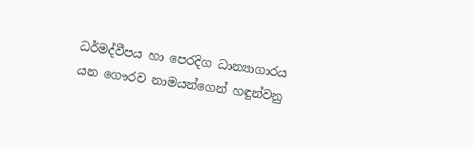ධර්මද්වීපය හා පෙරදිග ධාන්‍යාගාරය යන ගෞරව නාමයන්ගෙන් හඳුන්වනු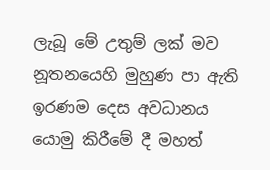ලැබූ මේ උතුම් ලක් මව නූතනයෙහි මුහුණ පා ඇති ඉරණම දෙස අවධානය යොමු කිරීමේ දී මහත්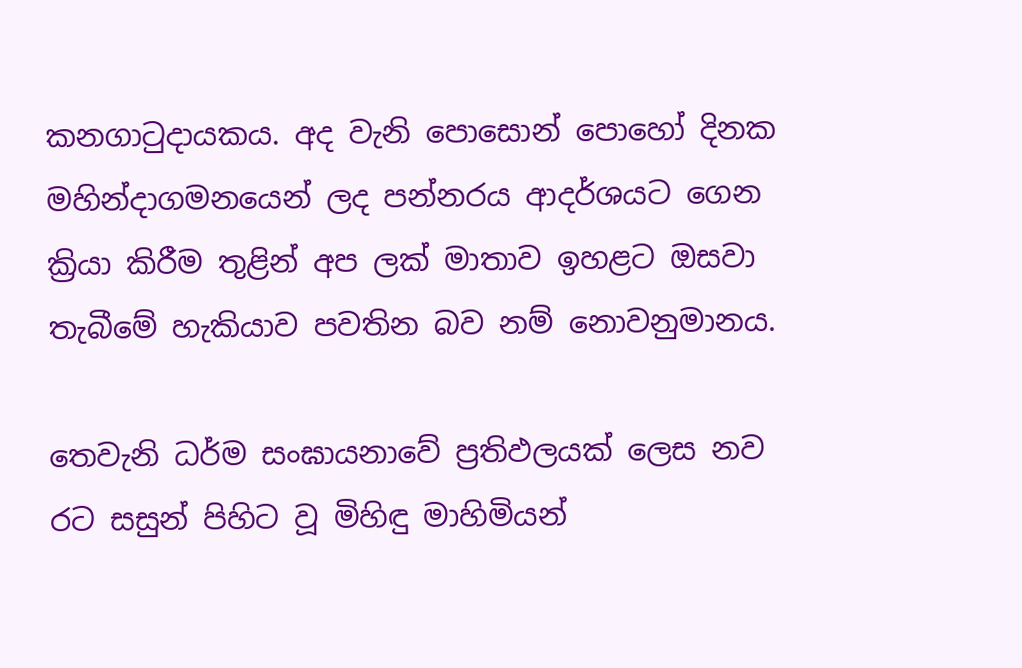කනගාටුදායකය. අද වැනි පොසොන් පොහෝ දිනක මහින්දාගමනයෙන් ලද පන්නරය ආදර්ශයට ගෙන ක්‍රියා කිරීම තුළින් අප ලක් මාතාව ඉහළට ඔසවා තැබීමේ හැකියාව පවතින බව නම් නොවනුමානය.

තෙවැනි ධර්ම සංඝායනාවේ ප්‍රතිඵලයක් ලෙස නව රට සසුන් පිහිට වූ මිහිඳු මාහිමියන්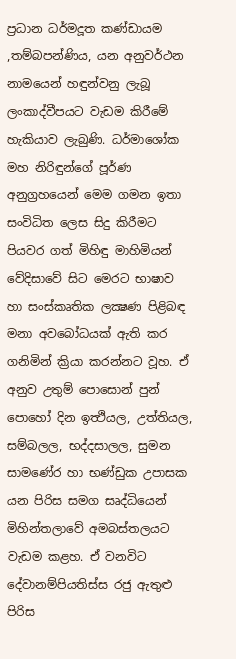ප්‍රධාන ධර්මදූත කණ්ඩායම ,තම්බපන්ණිය, යන අනුවර්ථන නාමයෙන් හඳුන්වනු ලැබූ ලංකාද්වීපයට වැඩම කිරීමේ හැකියාව ලැබුණි. ධර්මාශෝක මහ නිරිඳුන්ගේ පූර්ණ අනුග්‍රහයෙන් මෙම ගමන ඉතා සංවිධිත ලෙස සිදු කිරීමට පියවර ගත් මිහිඳු මාහිමියන් වේදිසාවේ සිට මෙරට භාෂාව හා සංස්කෘතික ලක්‍ෂණ පිළිබඳ මනා අවබෝධයක් ඇති කර ගනිමින් ක්‍රියා කරන්නට වූහ. ඒ අනුව උතුම් පොසොන් පුන් පොහෝ දින ඉත්‍ථියල, උත්තියල, සම්බලල, භද්දසාලල, සුමන සාමණේර හා භණ්ඩුක උපාසක යන පිරිස සමග සෘද්ධියෙන් මිහින්තලාවේ අමබස්තලයට වැඩම කළහ. ඒ වනවිට දේවානම්පියතිස්ස රජු ඇතුළු පිරිස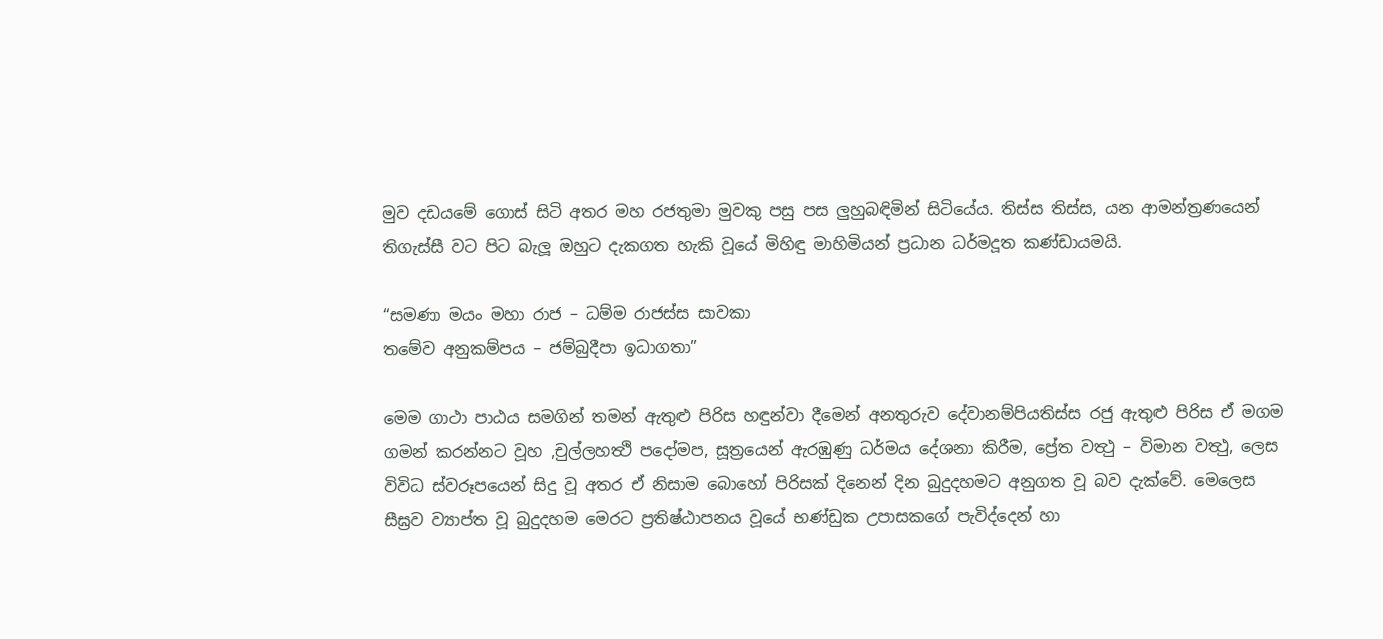මුව දඩයමේ ගොස් සිටි අතර මහ රජතුමා මුවකු පසු පස ලුහුබඳිමින් සිටියේය. තිස්ස තිස්ස, යන ආමන්ත්‍රණයෙන් තිගැස්සී වට පිට බැලූ ඔහුට දැකගත හැකි වූයේ මිහිඳු මාහිමියන් ප්‍රධාන ධර්මදූත කණ්ඩායමයි.

“සමණා මයං මහා රාජ – ධම්ම රාජස්ස සාවකා
තමේව අනුකම්පය – ජම්බුදීපා ඉධාගතා”

මෙම ගාථා පාඨය සමගින් තමන් ඇතුළු පිරිස හඳුන්වා දීමෙන් අනතුරුව දේවානම්පියතිස්ස රජු ඇතුළු පිරිස ඒ මගම ගමන් කරන්නට වූහ ,චුල්ලහත්‍ථි පදෝමප, සූත්‍රයෙන් ඇරඹුණු ධර්මය දේශනා කිරීම, ප්‍රේත වත්‍ථු – විමාන වත්‍ථු, ලෙස විවිධ ස්වරූපයෙන් සිදු වූ අතර ඒ නිසාම බොහෝ පිරිසක් දිනෙන් දින බුදුදහමට අනුගත වූ බව දැක්වේ. මෙලෙස සීඝ්‍රව ව්‍යාප්ත වූ බුදුදහම මෙරට ප්‍රතිෂ්ඨාපනය වූයේ භණ්ඩුක උපාසකගේ පැවිද්දෙන් හා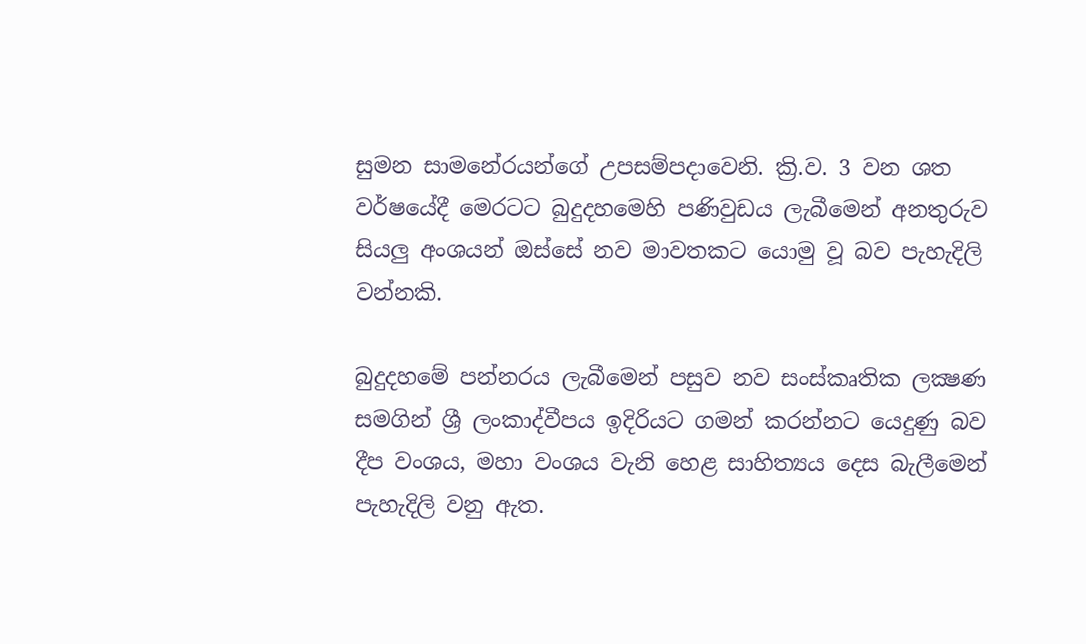සුමන සාමනේරයන්ගේ උපසම්පදාවෙනි. ක්‍රි.ව. 3 වන ශත වර්ෂයේදී මෙරටට බුදුදහමෙහි පණිවුඩය ලැබීමෙන් අනතුරුව සියලු අංශයන් ඔස්සේ නව මාවතකට යොමු වූ බව පැහැදිලි වන්නකි.

බුදුදහමේ පන්නරය ලැබීමෙන් පසුව නව සංස්කෘතික ලක්‍ෂණ සමගින් ශ්‍රී ලංකාද්වීපය ඉදිරියට ගමන් කරන්නට යෙදුණු බව දීප වංශය, මහා වංශය වැනි හෙළ සාහිත්‍යය දෙස බැලීමෙන් පැහැදිලි වනු ඇත.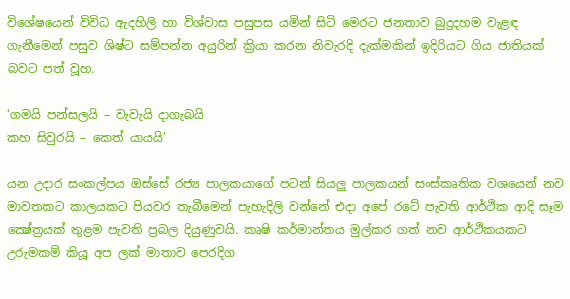විශේෂයෙන් විවිධ ඇදහිලි හා විශ්වාස පසුපස යමින් සිටි මෙරට ජනතාව බුදුදහම වැළඳ ගැනීමෙන් පසුව ශිෂ්ට සම්පන්න අයුරින් ක්‍රියා කරන නිවැරදි දැක්මකින් ඉදිරියට ගිය ජාතියක් බවට පත් වූහ.

‘ගමයි පන්සලයි – වැවැයි දාගැබයි
කහ සිවුරයි – කෙත් යායයි’

යන උදාර සංකල්පය ඔස්සේ රජ්‍ය පාලකයාගේ පටන් සියලු පාලකයන් සංස්කෘතික වශයෙන් නව මාවතකට කාලයකට පියවර තැබීමෙන් පැහැදිලි වන්නේ එදා අපේ රටේ පැවති ආර්ථික ආදි සෑම ක්‍ෂේත්‍රයක් තුළම පැවති ප්‍රබල දියුණුවයි. කෘෂි කර්මාන්තය මුල්කර ගත් නව ආර්ථිකයකට උරුමකම් කියූ අප ලක් මාතාව පෙරදිග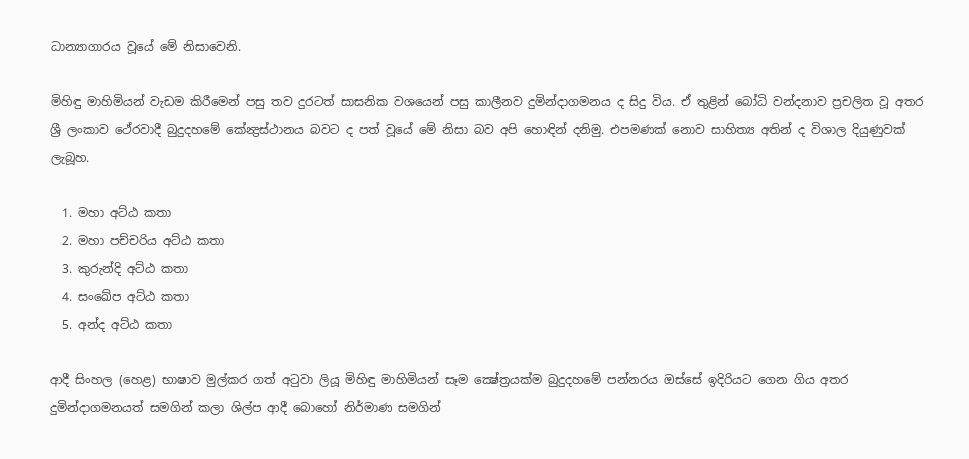ධාන්‍යාගාරය වූයේ මේ නිසාවෙනි.

මිහිඳු මාහිමියන් වැඩම කිරීමෙන් පසු තව දුරටත් සාසනික වශයෙන් පසු කාලීනව දුමින්දාගමනය ද සිදු විය. ඒ තුළින් බෝධි වන්දනාව ප්‍රචලිත වූ අතර ශ්‍රී ලංකාව ථේරවාදී බුදුදහමේ කේන්‍ද්‍රස්ථානය බවට ද පත් වූයේ මේ නිසා බව අපි හොඳින් දනිමු. එපමණක් නොව සාහිත්‍ය අතින් ද විශාල දියුණුවක් ලැබූහ.

  1. මහා අට්ඨ කතා
  2. මහා පච්චරිය අට්ඨ කතා
  3. කුරුන්දි අට්ඨ කතා
  4. සංඛේප අට්ඨ කතා
  5. අන්ද අට්ඨ කතා

ආදී සිංහල (හෙළ) භාෂාව මුල්කර ගත් අටුවා ලියූ මිහිඳු මාහිමියන් සෑම ක්‍ෂේත්‍රයක්ම බුදුදහමේ පන්නරය ඔස්සේ ඉදිරියට ගෙන ගිය අතර දුමින්දාගමනයත් සමගින් කලා ශිල්ප ආදී බොහෝ නිර්මාණ සමගින්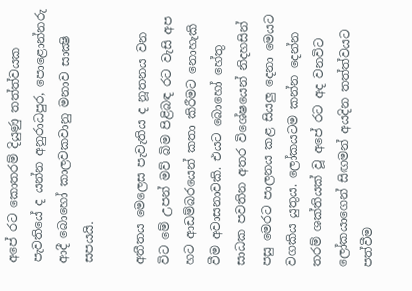අපේ රට කොතරම් දියුණු තත්ත්වයක පැවතියේ ද යන්න අනුරාධපුර, පොළොන්නරු ආදී බොහෝ කාලවකවානු මනාව සාක්‍ෂි සපයයි.

අතීතය මෙලෙස පැවැතිය ද නූතනය වන විට මේ උපන් මව් බිම පිළිබඳ රට වැසි අප හට ආඩම්බරයෙන් කතා කිරීමට නොහැකි වීම අවාසනාවකි. එයට බොහෝ හේතු සාධක පවතින අතර විශේෂයෙන් නිදහසින් පසු මෙරට පාලනය කළ සියලු දෙනා මෙයට වගකිය යුතුය. ලෝකයටම කන්න දෙන්න තරම් ශක්තියක් වූ අපේ රට අද වනවිට ලෝකයාගෙන් සිඟමන් අයදින තත්ත්වයට පත්වීම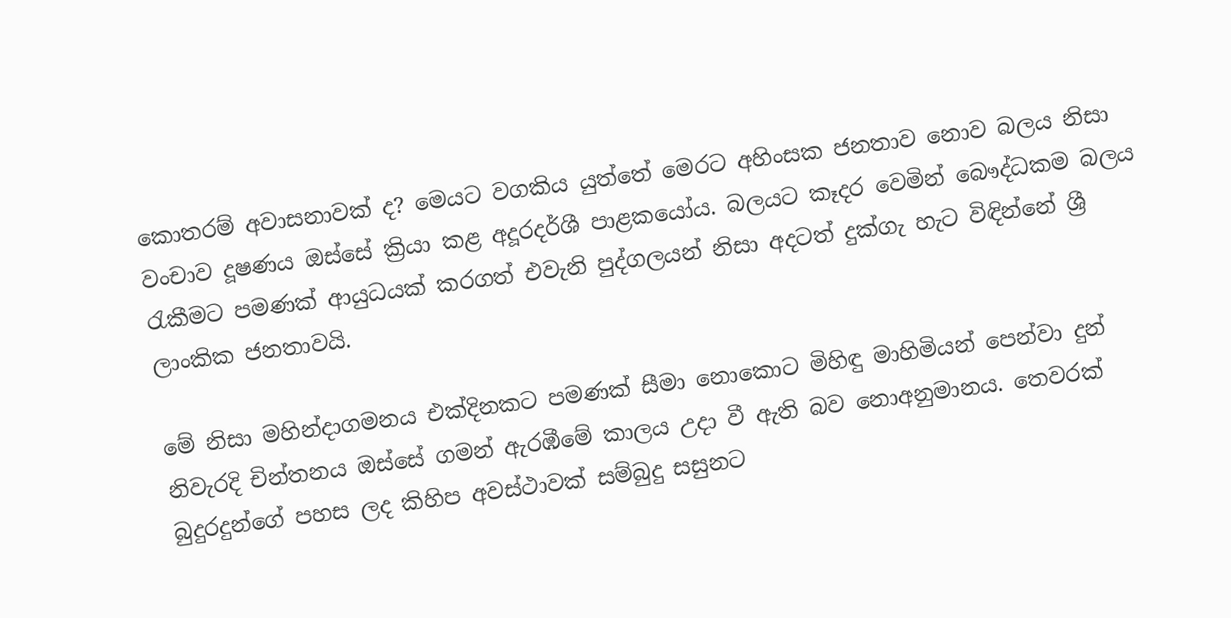කොතරම් අවාසනාවක් ද? මෙයට වගකිය යුත්තේ මෙරට අහිංසක ජනතාව නොව බලය නිසා වංචාව දූෂණය ඔස්සේ ක්‍රියා කළ අදූරදර්ශී පාළකයෝය. බලයට කෑදර වෙමින් බෞද්ධකම බලය රැකීමට පමණක් ආයුධයක් කරගත් එවැනි පුද්ගලයන් නිසා අදටත් දුක්ගැ හැට විඳින්නේ ශ්‍රී ලාංකික ජනතාවයි.

මේ නිසා මහින්දාගමනය එක්දිනකට පමණක් සීමා නොකොට මිහිඳු මාහිමියන් පෙන්වා දුන් නිවැරදි චින්තනය ඔස්සේ ගමන් ඇරඹීමේ කාලය උදා වී ඇති බව නොඅනුමානය. තෙවරක් බුදුරදුන්ගේ පහස ලද කිහිප අවස්ථාවක් සම්බුදු සසුනට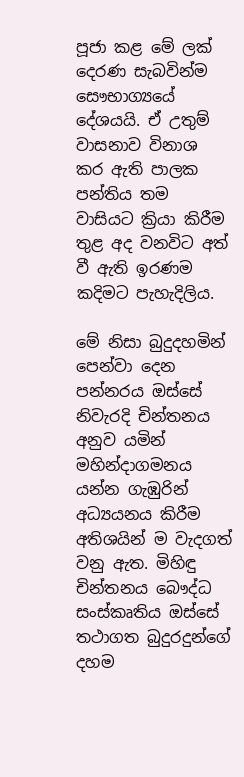පූජා කළ මේ ලක් දෙරණ සැබවින්ම සෞභාග්‍යයේ දේශයයි. ඒ උතුම් වාසනාව විනාශ කර ඇති පාලක පන්තිය තම වාසියට ක්‍රියා කිරීම තුළ අද වනවිට අත් වී ඇති ඉරණම කදිමට පැහැදිලිය.

මේ නිසා බුදුදහමින් පෙන්වා දෙන පන්නරය ඔස්සේ නිවැරදි චින්තනය අනුව යමින් මහින්දාගමනය යන්න ගැඹුරින් අධ්‍යයනය කිරීම අතිශයින් ම වැදගත් වනු ඇත. මිහිඳු චින්තනය බෞද්ධ සංස්කෘතිය ඔස්සේ තථාගත බුදුරදුන්ගේ දහම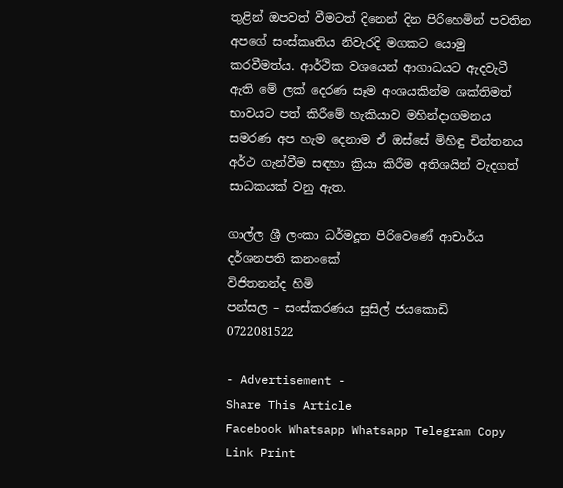තුළින් ඔපවත් වීමටත් දිනෙන් දින පිරිහෙමින් පවතින අපගේ සංස්කෘතිය නිවැරදි මගකට යොමු කරවීමත්ය. ආර්ථික වශයෙන් ආගාධයට ඇදවැටී ඇති මේ ලක් දෙරණ සෑම අංශයකින්ම ශක්තිමත් භාවයට පත් කිරීමේ හැකියාව මහින්දාගමනය සමරණ අප හැම දෙනාම ඒ ඔස්සේ මිහිඳු චින්තනය අර්ථ ගැන්වීම සඳහා ක්‍රියා කිරීම අතිශයින් වැදගත් සාධකයක් වනු ඇත.

ගාල්ල ශ්‍රී ලංකා ධර්මදූත පිරිවෙණේ ආචාර්ය
දර්ශනපති කනංකේ
විජිතනන්ද හිමි
පන්සල – සංස්කරණය සුසිල් ජයකොඩි
0722081522

- Advertisement -
Share This Article
Facebook Whatsapp Whatsapp Telegram Copy Link Print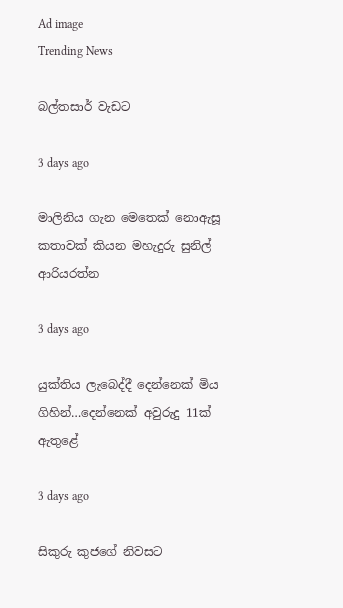Ad image
Trending News

බල්තසාර් වැඩට

3 days ago

මාලිනිය ගැන මෙතෙක් නොඇසූ කතාවක් කියන මහැදුරු සුනිල් ආරියරත්න

3 days ago

යුක්තිය ලැබෙද්දී දෙන්නෙක් මිය ගිහින්…දෙන්නෙක් අවුරුදු 11ක් ඇතුළේ

3 days ago

සිකුරු කුජගේ නිවසට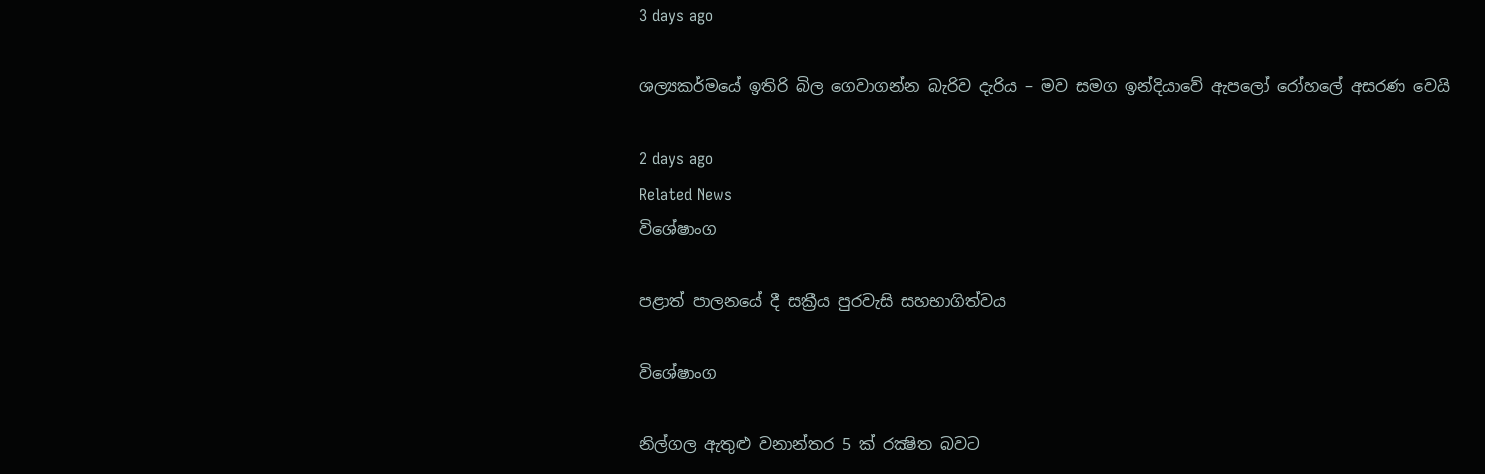3 days ago

ශල්‍යකර්මයේ ඉතිරි බිල ගෙවාගන්න බැරිව දැරිය – මව සමග ඉන්දියාවේ ඇපලෝ රෝහලේ අසරණ වෙයි

2 days ago
Related News
විශේෂාංග

පළාත් පාලනයේ දී සක්‍රීය පුරවැසි සහභාගිත්වය

විශේෂාංග

නිල්ගල ඇතුළු වනාන්තර 5 ක් රක්‍ෂිත බවට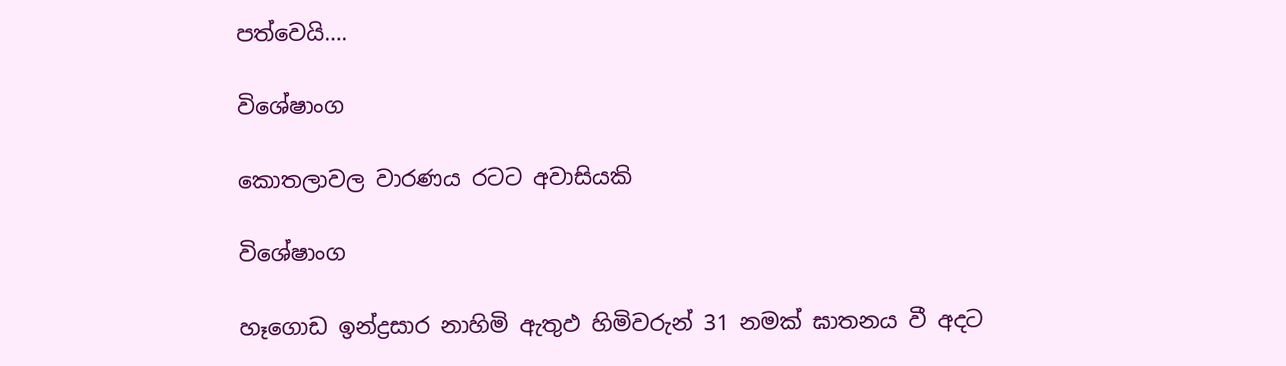පත්වෙයි….

විශේෂාංග

කොතලාවල වාරණය රටට අවාසියකි

විශේෂාංග

හෑගොඩ ඉන්ද්‍රසාර නාහිමි ඇතුඵ හිමිවරුන් 31 නමක් ඝාතනය වී අදට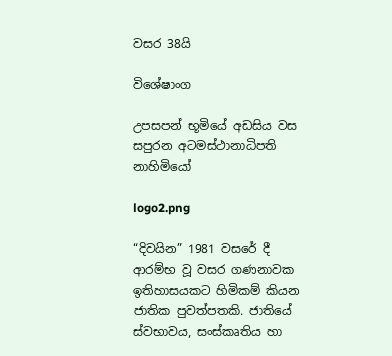වසර 38යි

විශේෂාංග

උපසපන් භූමියේ අඩසිය වස සපුරන අටමස්ථානාධිපති නාහිමියෝ

logo2.png

“දිවයින” 1981 වසරේ දී ආරම්භ වූ වසර ගණනාවක ඉතිහාසයකට හිමිකම් කියන ජාතික පුවත්පතකි. ජාතියේ ස්වභාවය, සංස්කෘතිය හා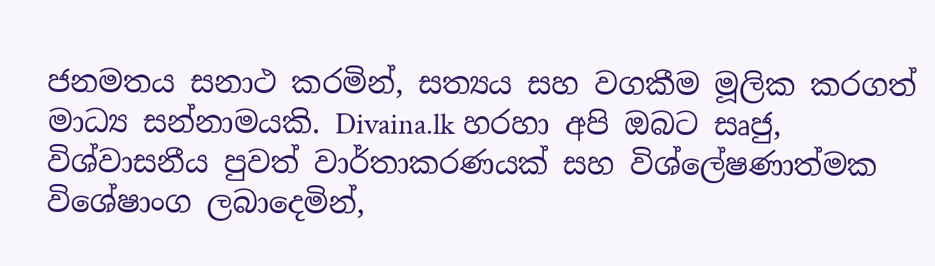ජනමතය සනාථ කරමින්, සත්‍යය සහ වගකීම මූලික කරගත් මාධ්‍ය සන්නාමයකි. Divaina.lk හරහා අපි ඔබට සෘජු, විශ්වාසනීය පුවත් වාර්තාකරණයක් සහ විශ්ලේෂණාත්මක විශේෂාංග ලබාදෙමින්,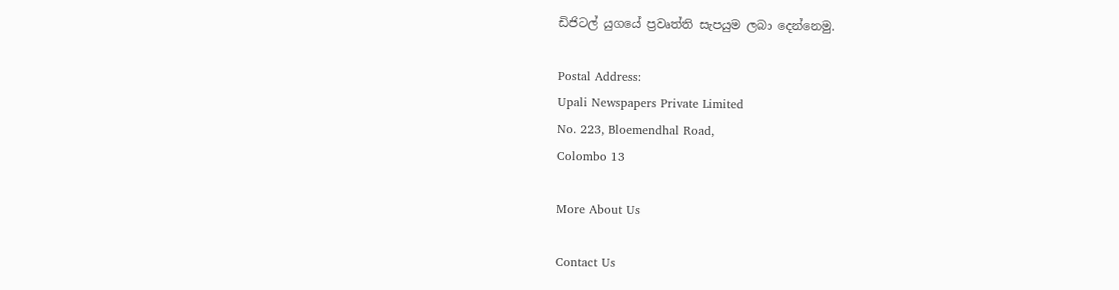ඩිජිටල් යුගයේ ප්‍රවෘත්ති සැපයුම ලබා දෙන්නෙමු.

Postal Address:
Upali Newspapers Private Limited
No. 223, Bloemendhal Road,
Colombo 13

More About Us

Contact Us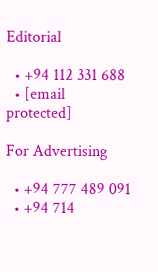Editorial

  • +94 112 331 688
  • [email protected]

For Advertising

  • +94 777 489 091
  • +94 714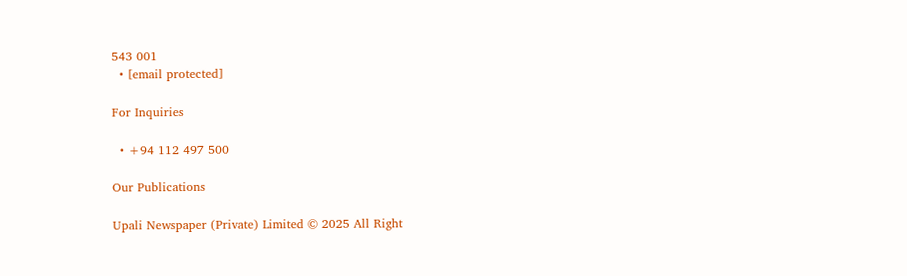543 001
  • [email protected]

For Inquiries

  • +94 112 497 500

Our Publications

Upali Newspaper (Private) Limited © 2025 All Right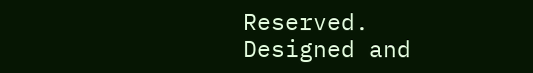Reserved.
Designed and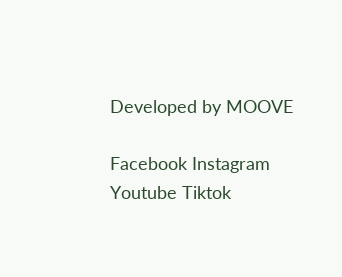Developed by MOOVE

Facebook Instagram Youtube Tiktok